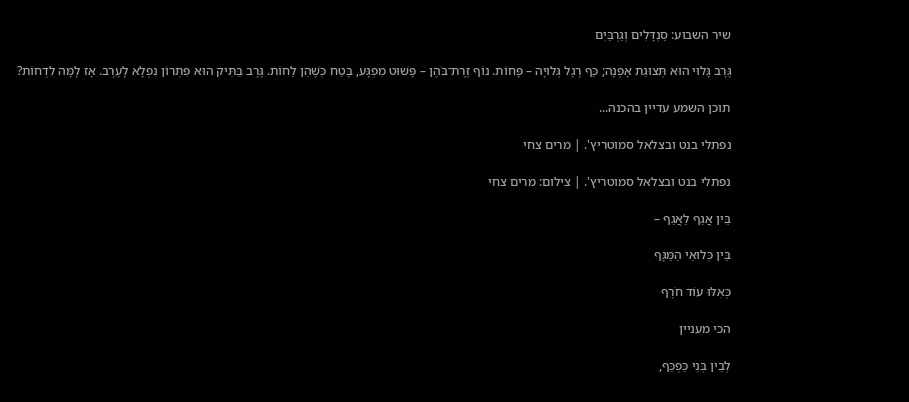שיר השבוע: סַנְדָּלִים וְגַרְבַּיִם

גֶּרֶב גָּלוּי הוּא תְּצוּגַת אָפְנָה; כַּף רֶגֶל גְּלוּיָה – פָּחוֹת. נוֹף זֶרֶת־בֹּהֶן – פָּשׁוּט מִפְגָּע, בֶּטַח כְּשֶׁהֵן לַחוֹת. גֶּרֶב בַּתִּיק הוּא פִּתְרוֹן נִפְלָא לָעֶרֶב. אָז לָמָּה לִדְחוֹת?

תוכן השמע עדיין בהכנה...

נפתלי בנט ובצלאל סמוטריץ'. | מרים צחי

נפתלי בנט ובצלאל סמוטריץ'. | צילום: מרים צחי

בֵּין אֲגַף לַאֲגַף –

בֵּין כְּלוּאֵי הַמַּגָּף

כְּאִלּוּ עוֹד חֹרֶף

הכי מעניין

לְבֵין בְּנֵי כַּפְכַּף,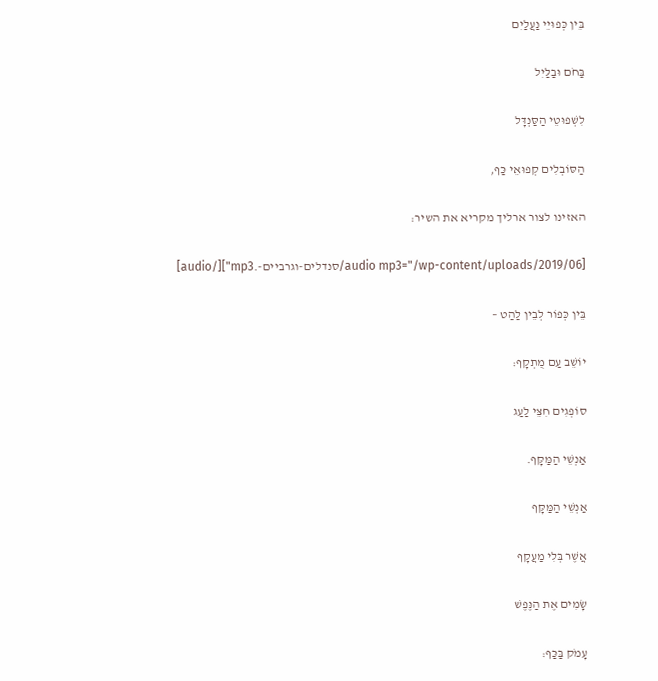בֵּין כְּפוּיֵי נַעֲלַיִם

בַּחֹם וּבַלַּיִל

לִשְׁפוּטֵי הַסַּנְדָּל

הַסּוֹבְלִים קְפוּאֵי כַּף,

האזינו לצור ארליך מקריא את השיר:

[audio mp3="/wp-content/uploads/2019/06/סנדלים-וגרביים-.mp3"][/audio]

בֵּין כְּפוֹר לְבֵין לַהַט –

יוֹשֵׁב עַם מֻתְקָף:

סוֹפְגִים חִצֵּי לַעַג

אַנְשֵׁי הַמַּקָּף.

אַנְשֵׁי הַמַּקָּף

אֲשֶׁר בְּלִי מַעֲקָף

שָׂמִים אֶת הַנֶּפֶשׁ

עָמֹק בַּכַּף: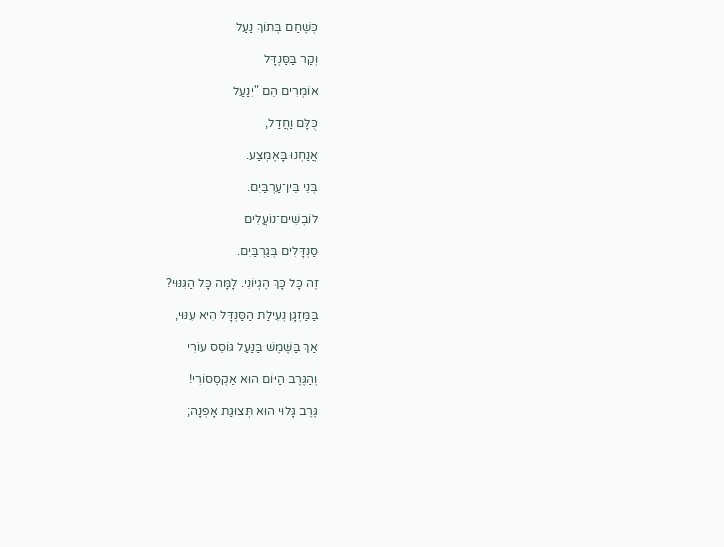כְּשֶׁחַם בְּתוֹךְ נַעַל

וְקַר בַּסַּנְדָּל

אוֹמְרִים הֵם "יִנַעַל

כֻּלָּם וַחֲדַל,

אֲנַחְנוּ בָּאֶמְצַע.

בְּנֵי בֵּין־עַרְבַּיִם.

לוֹבְשִׁים־נוֹעֲלִים

סַנְדָּלִים בְּגַרְבַּיִם.

זֶה כָּל כָּךְ הֶגְיוֹנִי. לָמָּה כָּל הַגִּנּוּי?

בַּמַּזְגָן נְעִילַת הַסַּנְדָּל הִיא עִנּוּי,

אַךְ בַּשֶּׁמֶשׁ בַּנַּעַל גּוֹסֵס עוֹרִי

וְהַגֶּרֶב הַיּוֹם הוּא אַקְסֶסוֹרִי!

גֶּרֶב גָּלוּי הוּא תְּצוּגַת אָפְנָה;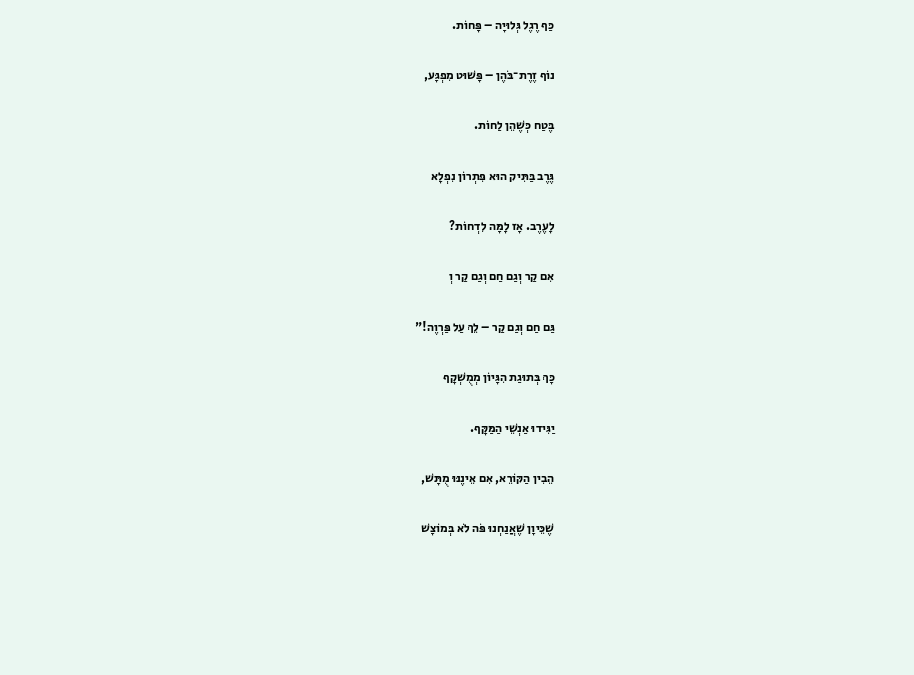כַּף רֶגֶל גְּלוּיָה – פָּחוֹת.

נוֹף זֶרֶת־בֹּהֶן – פָּשׁוּט מִפְגָּע,

בֶּטַח כְּשֶׁהֵן לַחוֹת.

גֶּרֶב בַּתִּיק הוּא פִּתְרוֹן נִפְלָא

לָעֶרֶב. אָז לָמָּה לִדְחוֹת?

אִם קַר וְגַם חַם וְגַם קַר וְ

גַּם חַם וְגַם קַר – לֵךְ עַל פַּרְוֶה!"

כָּךְ בְּתוּגַת הִגָּיוֹן מְמֻשְׁקָף

יַגִּידוּ אַנְשֵׁי הַמַּקָּף.

הֵבִין הַקּוֹרֵא, אִם אֵינֶנּוּ מֻתָּשׁ,

שֶׁכֵּיוָן שֶׁאֲנַחְנוּ פֹּה לֹא בְּמוֹצָשׁ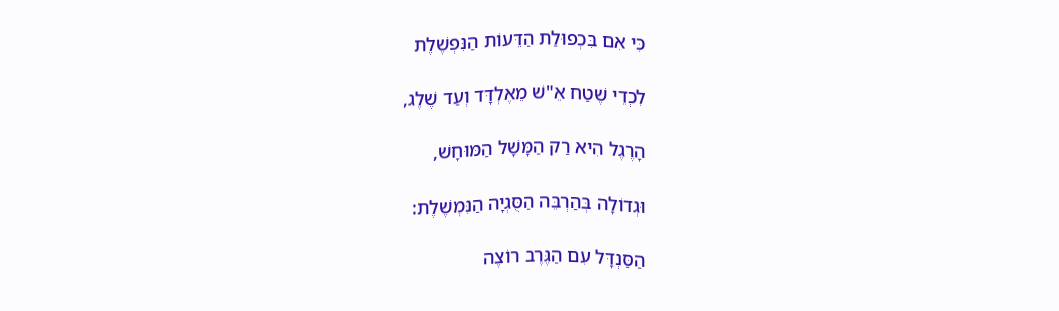כִּי אִם בִּכְפוּלַת הַדֵּעוֹת הַנִּפְשֶׁלֶת

לִכְדֵי שֶׁטַח אֵ"שׁ מֵאֶלְדָּד וְעַד שֶׁלֶג,

הָרֶגֶל הִיא רַק הַמָּשָׁל הַמּוּחָשׁ,

וּגְדוֹלָה בְּהַרְבֵּה הַסֻּגְיָה הַנִּמְשֶׁלֶת:

הַסַּנְדָּל עִם הַגֶּרֶב רוֹצֶה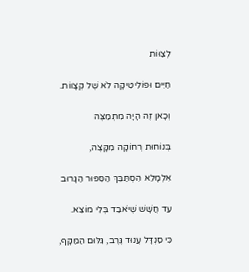לְצַוּוֹת

חַיִּים וּפוֹלִיטִיקָה לֹא שֶׁל קְצָווֹת.

וְכָאן זֶה הָיָה מִתְמַצֶּה

בְּנוֹחוּת רְחוֹקָה מִקָּצֶה,

אִלְמָלֵא הִסְתַּבֵּךְ הַסִּפּוּר הַגָּרוּב

עַד חֲשָׁשׁ שֶׁיֹּאבַד בְּלִי מוֹצֵא.

כִּי סַנְדָּל עֲנוּד גֶּרֶב, גִּלּוּם הַמַּקָּף,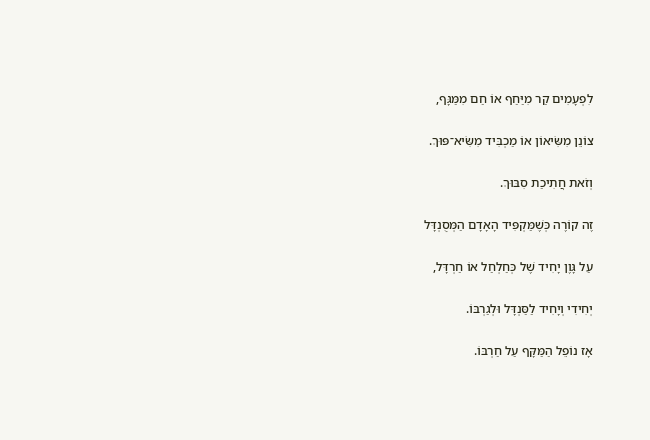לִפְעָמִים קַר מִיַּחַף אוֹ חַם מִמַּגָּף,

צוֹנֵן מִשִּׂיאוֹן אוֹ מַכְבִּיד מִשִּׂיא־פּוּךְ.

וְזֹאת חֲתִיכַת סִבּוּךְ.

זֶה קוֹרֶה כְּשֶׁמַּקְפִּיד הָאָדָם הַמְּסֻנְדָּל

עַל גָּוֶן יָחִיד שֶׁל כְּחַלְחַל אוֹ חַרְדָּל,

יְחִידִי וְיָחִיד לַסַּנְדָּל וּלְגַרְבּוֹ.

אָז נוֹפֵל הַמַּקָּף עַל חַרְבּוֹ.